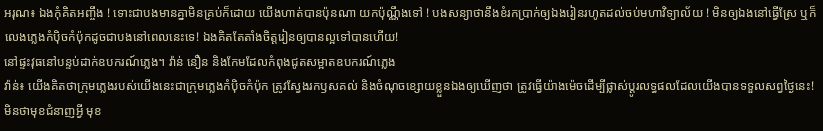អរុណ៖ ឯងកុំគិតអញ្ចឹង ! ទោះជាបងមានគ្នាមិនគ្រប់ក៏ដោយ យើងហាត់បានប៉ុនណា យកប៉ុណ្ណឹងទៅ ! បងសន្យាថានឹងខំរកប្រាក់ឲ្យឯងរៀនរហូតដល់ចប់មហាវិទ្យាល័យ ! មិនឲ្យឯងនៅធ្វើស្រែ ឬក៏លេងភ្លេងកំប៉ិចកំប៉ុកដូចជាបងនៅពេលនេះទេ! ឯងគិតតែតាំងចិត្តរៀនឲ្យបានល្អទៅបានហើយ!
នៅផ្ទះវុធនៅបន្ទប់ដាក់ឧបករណ៍ភ្លេង។ វ៉ាន់ នឿន និងកែមដែលកំពុងជូតសម្អាតឧបករណ៍ភ្លេង
វ៉ាន់៖ យើងគិតថាក្រុមភ្លេងរបស់យើងនេះជាក្រុមភ្លេងកំប៉ិចកំប៉ុក ត្រូវស្វែងរកឫសគល់ និងចំណុចខ្សោយខ្លួនឯងឲ្យឃើញថា ត្រូវធ្វើយ៉ាងម៉េចដើម្បីផ្លាស់ប្ដូរលទ្ធផលដែលយើងបានទទួលសព្វថ្ងៃនេះ! មិនថាមុខជំនាញអ្វី មុខ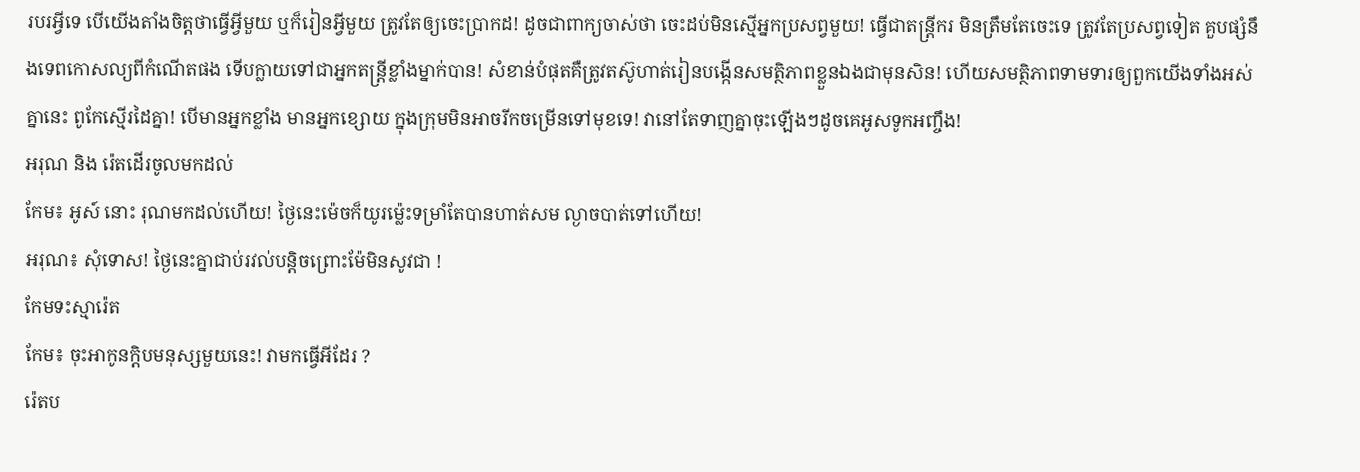របរអ្វីទេ បើយើងតាំងចិត្តថាធ្វើអ្វីមួយ ឬក៏រៀនអ្វីមួយ ត្រូវតែឲ្យចេះប្រាកដ! ដូចជាពាក្យចាស់ថា ចេះដប់មិនស្មើអ្នកប្រសព្វមួយ! ធ្វើជាតន្ត្រីករ មិនត្រឹមតែចេះទេ ត្រូវតែប្រសព្វទៀត គួបផ្សំនឹងទេពកោសល្យពីកំណើតផង ទើបក្លាយទៅជាអ្នកតន្ត្រីខ្លាំងម្នាក់បាន! សំខាន់បំផុតគឺត្រូវតស៊ូហាត់រៀនបង្កើនសមត្ថិភាពខ្លួនឯងជាមុនសិន! ហើយសមត្ថិភាពទាមទារឲ្យពួកយើងទាំងអស់គ្នានេះ ពូកែស្មើរដៃគ្នា! បើមានអ្នកខ្លាំង មានអ្នកខ្សោយ ក្នុងក្រុមមិនអាចរីកចម្រើនទៅមុខទេ! វានៅតែទាញគ្នាចុះឡើងៗដូចគេអូសទូកអញ្ចឹង!
អរុណ និង រ៉េតដើរចូលមកដល់
កែម៖ អូស៍ នោះ រុណមកដល់ហើយ! ថ្ងៃនេះម៉េចក៏យូរម្ល៉េះទម្រាំតែបានហាត់សម ល្ងាចបាត់ទៅហើយ!
អរុណ៖ សុំទោស! ថ្ងៃនេះគ្នាជាប់រវល់បន្ដិចព្រោះម៉ែមិនសូវជា !
កែមទះស្មារ៉េត
កែម៖ ចុះអាកូនក្ដិបមនុស្សមួយនេះ! វាមកធ្វើអីដែរ ?
រ៉េតប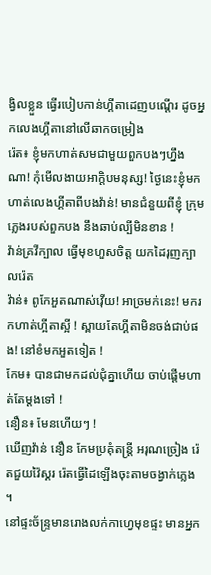ង្វិលខ្លួន ធ្វើរបៀបកាន់ហ្គីតាដេញបណ្ដើរ ដូចអ្នកលេងហ្គីតានៅលើឆាកចម្រៀង
រ៉េត៖ ខ្ញុំមកហាត់សមជាមួយពួកបងៗហ្នឹងណា! កុំមើលងាយអាក្ដិបមនុស្ស! ថ្ងៃនេះខ្ញុំមកហាត់លេងហ្គីតាពីបងវ៉ាន់! មានជំនួយពីខ្ញុំ ក្រុមភ្លេងរបស់ពួកបង នឹងឆាប់ល្បីមិនខាន !
វ៉ាន់គ្រវីក្បាល ធ្វើមុខហួសចិត្ត យកដៃរុញក្បាលរ៉េត
វ៉ាន់៖ ពូកែអួតណាស់វ៉ើយ! អាច្រមក់នេះ! មករកហាត់ហ្អីតាស្អី ! ស្ពាយតែហ្គីតាមិនចង់ជាប់ផង! នៅខំមកអួតទៀត !
កែម៖ បានជាមកដល់ជុំគ្នាហើយ ចាប់ផ្ដើមហាត់តែម្តងទៅ !
នឿន៖ មែនហើយៗ !
ឃើញវ៉ាន់ នឿន កែមប្រគុំតន្ត្រី អរុណច្រៀង រ៉េតជួយវ៉ៃស្គរ រ៉េតធ្វើដៃឡើងចុះតាមចង្វាក់ភ្លេង ។
នៅផ្ទះច័ន្ទ្រមានរោងលក់កាហ្វេមុខផ្ទះ មានអ្នក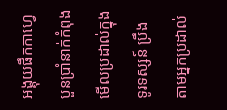អង្គុយផឹកកាហ្វេបួនប្រាំនាក់កំពុងមើលប្រដាល់ក្នុងទូរទស្សន៍ ប្រឹងតាមអ្នកប្រដាល់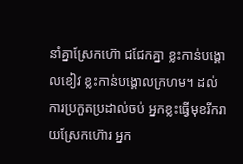នាំគ្នាស្រែកហ៊ោ ជជែកគ្នា ខ្លះកាន់បង្គោលខៀវ ខ្លះកាន់បង្គោលក្រហម។ ដល់ការប្រកួតប្រដាល់ចប់ អ្នកខ្លះធ្វើមុខរីករាយស្រែកហ៊ោរ អ្នក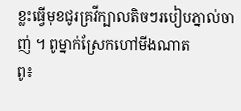ខ្លះធ្វើមុខជូរគ្រវីក្បាលតិចៗរបៀបភ្នាល់ចាញ់ ។ ពូម្នាក់ស្រែកហៅមីងណាត
ពូ៖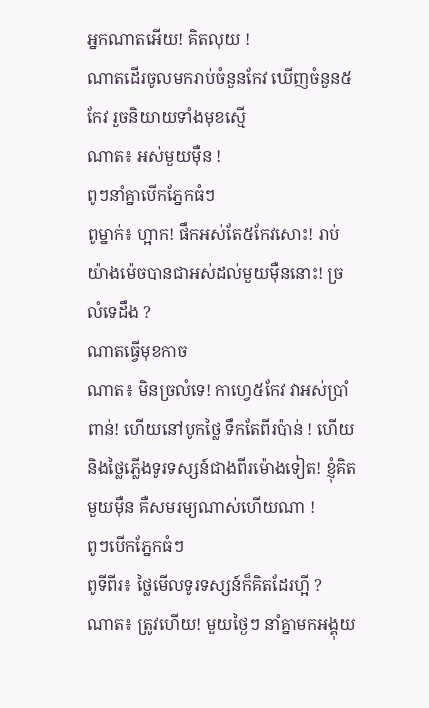អ្នកណាតអើយ! គិតលុយ !
ណាតដើរចូលមករាប់ចំនួនកែវ ឃើញចំនួន៥កែវ រួចនិយាយទាំងមុខស្មើ
ណាត៖ អស់មួយម៉ឺន !
ពូៗនាំគ្នាបើកភ្នែកធំៗ
ពូម្នាក់៖ ហ្អាក! ផឹកអស់តែ៥កែវសោះ! រាប់យ៉ាងម៉េចបានជាអស់ដល់មួយម៉ឺននោះ! ច្រលំទេដឹង ?
ណាតធ្វើមុខកាច
ណាត៖ មិនច្រលំទេ! កាហ្វេ៥កែវ វាអស់ប្រាំពាន់! ហើយនៅបូកថ្លៃ ទឹកតែពីរប៉ាន់ ! ហើយនិងថ្លៃភ្លើងទូរទស្សន៍ជាងពីរម៉ោងទៀត! ខ្ញុំគិតមួយម៉ឺន គឺសមរម្យណាស់ហើយណា !
ពូៗបើកភ្នែកធំៗ
ពូទីពីរ៖ ថ្លៃមើលទូរទស្សន៍ក៏គិតដែរហ្អី ?
ណាត៖ ត្រូវហើយ! មួយថ្ងៃៗ នាំគ្នាមកអង្គុយ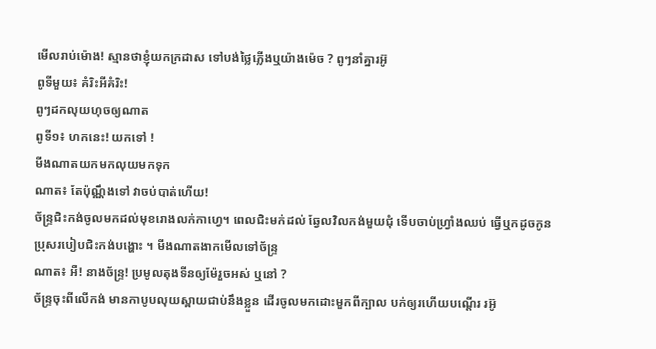មើលរាប់ម៉ោង! ស្មានថាខ្ញុំយកក្រដាស ទៅបង់ថ្លៃភ្លើងឬយ៉ាងម៉េច ? ពូៗនាំគ្នារអ៊ូ
ពូទីមួយ៖ គំរិះអីគំរិះ!
ពូៗដកលុយហុចឲ្យណាត
ពូទី១៖ ហកនេះ! យកទៅ !
មីងណាតយកមកលុយមកទុក
ណាត៖ តែប៉ុណ្ណឹងទៅ វាចប់បាត់ហើយ!
ច័ន្ទ្រជិះកង់ចូលមកដល់មុខរោងលក់កាហ្វេ។ ពេលជិះមក់ដល់ ឆ្វែលវិលកង់មួយជុំ ទើបចាប់ហ្វ្រាំងឈប់ ធ្វើឬកដូចកូនប្រុសរបៀបជិះកង់បង្ហោះ ។ មីងណាតងាកមើលទៅច័ន្ទ្រ
ណាត៖ អឺ! នាងច័ន្ទ្រ! ប្រមូលតុងទីនឲ្យម៉ែរួចអស់ ឬនៅ ?
ច័ន្ទ្រចុះពីលើកង់ មានកាបូបលុយស្ពាយជាប់នឹងខ្លួន ដើរចូលមកដោះមួកពីក្បាល បក់ឲ្យរហើយបណ្ដើរ រអ៊ូ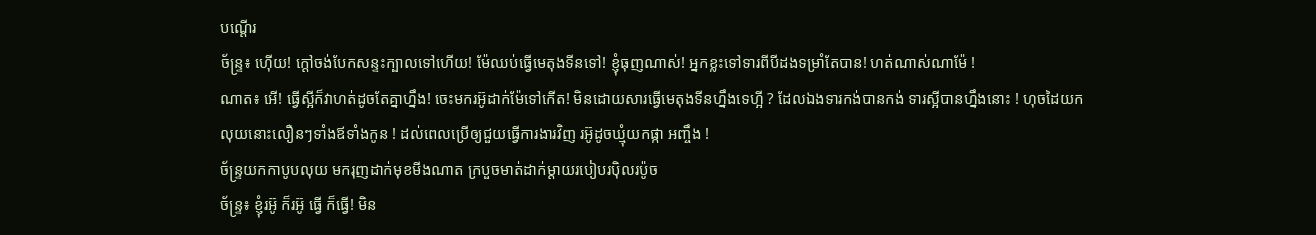បណ្ដើរ
ច័ន្ទ្រ៖ ហ៊ើយ! ក្ដៅចង់បែកសន្ទះក្បាលទៅហើយ! ម៉ែឈប់ធ្វើមេតុងទីនទៅ! ខ្ញុំធុញណាស់! អ្នកខ្លះទៅទារពីបីដងទម្រាំតែបាន! ហត់ណាស់ណាម៉ែ !
ណាត៖ អើ! ធ្វើស្អីក៏វាហត់ដូចតែគ្នាហ្នឹង! ចេះមករអ៊ូដាក់ម៉ែទៅកើត! មិនដោយសារធ្វើមេតុងទីនហ្នឹងទេហ្អី ? ដែលឯងទារកង់បានកង់ ទារស្អីបានហ្នឹងនោះ ! ហុចដៃយក
លុយនោះលឿនៗទាំងឪទាំងកូន ! ដល់ពេលប្រើឲ្យជួយធ្វើការងារវិញ រអ៊ូដូចឃ្មុំយកផ្កា អញ្ចឹង !
ច័ន្ទ្រយកកាបូបលុយ មករុញដាក់មុខមីងណាត ក្របួចមាត់ដាក់ម្ដាយរបៀបរប៉ិលរប៉ូច
ច័ន្ទ្រ៖ ខ្ញុំរអ៊ូ ក៏រអ៊ូ ធ្វើ ក៏ធ្វើ! មិន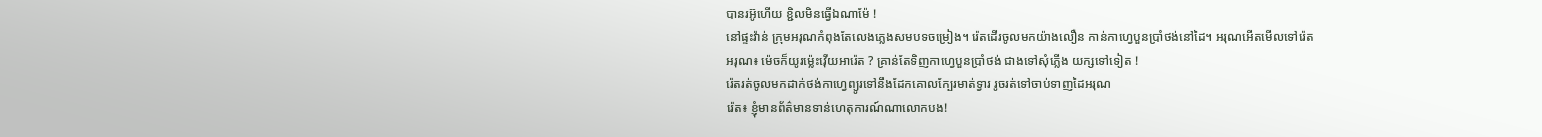បានរអ៊ូហើយ ខ្ជិលមិនធ្វើឯណាម៉ែ !
នៅផ្ទះវ៉ាន់ ក្រុមអរុណកំពុងតែលេងភ្លេងសមបទចម្រៀង។ រ៉េតដើរចូលមកយ៉ាងលឿន កាន់កាហ្វេបួនប្រាំថង់នៅដៃ។ អរុណអើតមើលទៅរ៉េត
អរុណ៖ ម៉េចក៏យូរម្ល៉េះវ៉ើយអារ៉េត ? គ្រាន់តែទិញកាហ្វេបួនប្រាំថង់ ជាងទៅសុំភ្លើង យក្សទៅទៀត !
រ៉េតរត់ចូលមកដាក់ថង់កាហ្វេព្យូរទៅនឹងដែកគោលក្បែរមាត់ទ្វារ រូចរត់ទៅចាប់ទាញដៃអរុណ
រ៉េត៖ ខ្ញុំមានព័ត៌មានទាន់ហេតុការណ៍ណាលោកបង!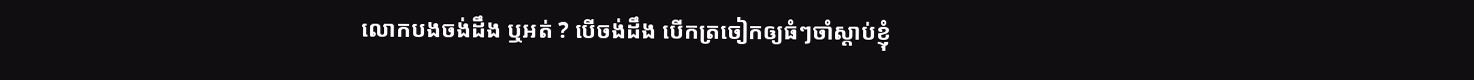លោកបងចង់ដឹង ឬអត់ ? បើចង់ដឹង បើកត្រចៀកឲ្យធំៗចាំស្ដាប់ខ្ញុំ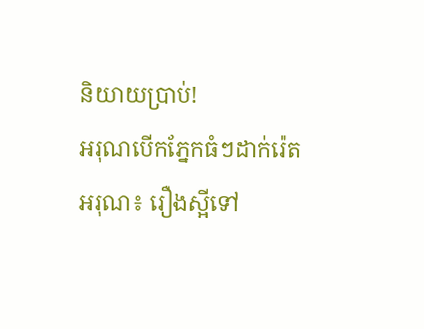និយាយប្រាប់!
អរុណបើកភ្នែកធំៗដាក់រ៉េត
អរុណ៖ រឿងស្អីទៅ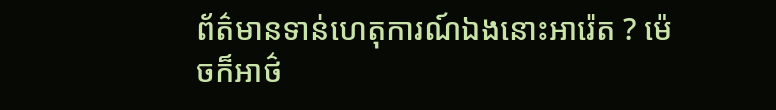ព័ត៌មានទាន់ហេតុការណ៍ឯងនោះអារ៉េត ? ម៉េចក៏អាថ៌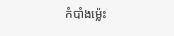កំបាំងម្ល៉េះ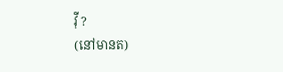វ៉ី ?
(នៅមានត)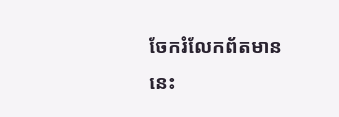ចែករំលែកព័តមាននេះ